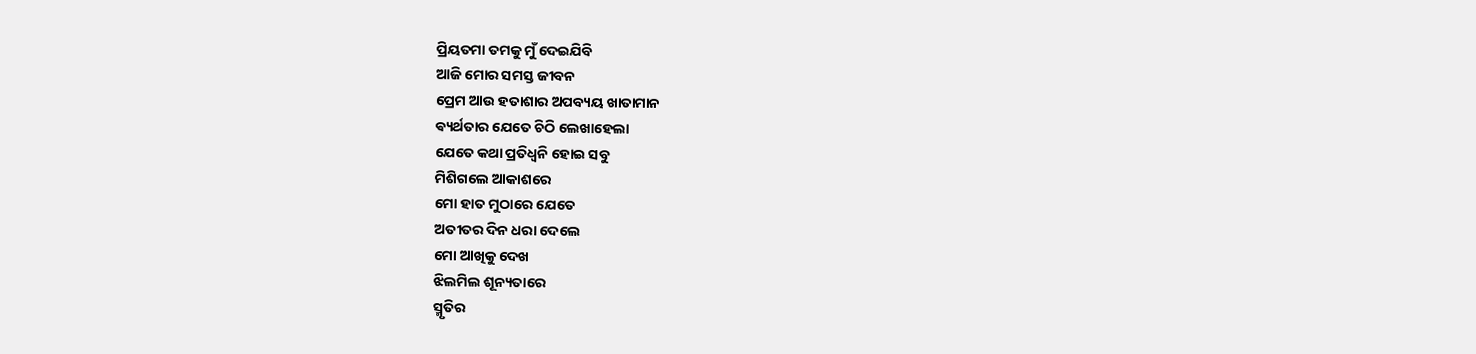ପ୍ରିୟତମା ତମକୁ ମୁଁ ଦେଇଯିବି
ଆଜି ମୋର ସମସ୍ତ ଜୀବନ
ପ୍ରେମ ଆଉ ହତାଶାର ଅପବ୍ୟୟ ଖାତାମାନ
ଵ୍ୟର୍ଥତାର ଯେତେ ଚିଠି ଲେଖାହେଲା
ଯେତେ କଥା ପ୍ରତିଧ୍ୱନି ହୋଇ ସବୁ
ମିଶିଗଲେ ଆକାଶରେ
ମୋ ହାତ ମୁଠାରେ ଯେତେ
ଅତୀତର ଦିନ ଧରା ଦେଲେ
ମୋ ଆଖିକୁ ଦେଖ
ଝିଲମିଲ ଶୂନ୍ୟତାରେ
ସ୍ମୃତିର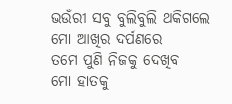ଭଉଁରୀ ସବୁ ବୁଲିବୁଲି ଥକିଗଲେ
ମୋ ଆଖିର ଦର୍ପଣରେ
ତମେ ପୁଣି ନିଜକୁ ଦେଖିବ
ମୋ ହାତକୁ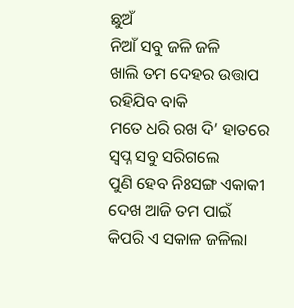ଛୁଅଁ
ନିଆଁ ସବୁ ଜଳି ଜଳି
ଖାଲି ତମ ଦେହର ଉତ୍ତାପ
ରହିଯିବ ବାକି
ମତେ ଧରି ରଖ ଦି’ ହାତରେ
ସ୍ୱପ୍ନ ସବୁ ସରିଗଲେ
ପୁଣି ହେବ ନିଃସଙ୍ଗ ଏକାକୀ
ଦେଖ ଆଜି ତମ ପାଇଁ
କିପରି ଏ ସକାଳ ଜଳିଲା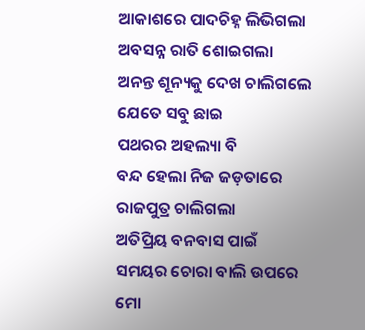ଆକାଶରେ ପାଦଚିହ୍ନ ଲିଭିଗଲା
ଅବସନ୍ନ ରାତି ଶୋଇଗଲା
ଅନନ୍ତ ଶୂନ୍ୟକୁ ଦେଖ ଚାଲିଗଲେ
ଯେତେ ସବୁ ଛାଇ
ପଥରର ଅହଲ୍ୟା ବି
ବନ୍ଦ ହେଲା ନିଜ ଜଡ଼ତାରେ
ରାଜପୁତ୍ର ଚାଲିଗଲା
ଅତିପ୍ରିୟ ବନବାସ ପାଇଁ
ସମୟର ଚୋରା ବାଲି ଉପରେ
ମୋ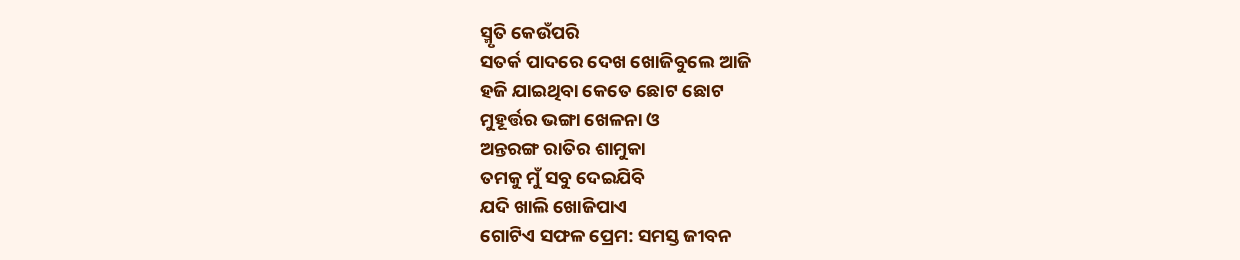ସ୍ମୃତି କେଉଁପରି
ସତର୍କ ପାଦରେ ଦେଖ ଖୋଜିବୁଲେ ଆଜି
ହଜି ଯାଇଥିବା କେତେ ଛୋଟ ଛୋଟ
ମୁହୂର୍ତ୍ତର ଭଙ୍ଗା ଖେଳନା ଓ
ଅନ୍ତରଙ୍ଗ ରାତିର ଶାମୁକା
ତମକୁ ମୁଁ ସବୁ ଦେଇଯିବି
ଯଦି ଖାଲି ଖୋଜିପାଏ
ଗୋଟିଏ ସଫଳ ପ୍ରେମ: ସମସ୍ତ ଜୀବନ